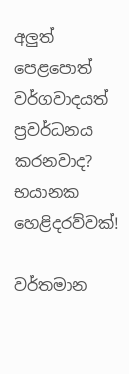අලුත් පෙළපොත් වර්ගවාදයත් ප්‍රවර්ධනය කරනවාද? භයානක හෙළිදරව්වක්!

වර්තමාන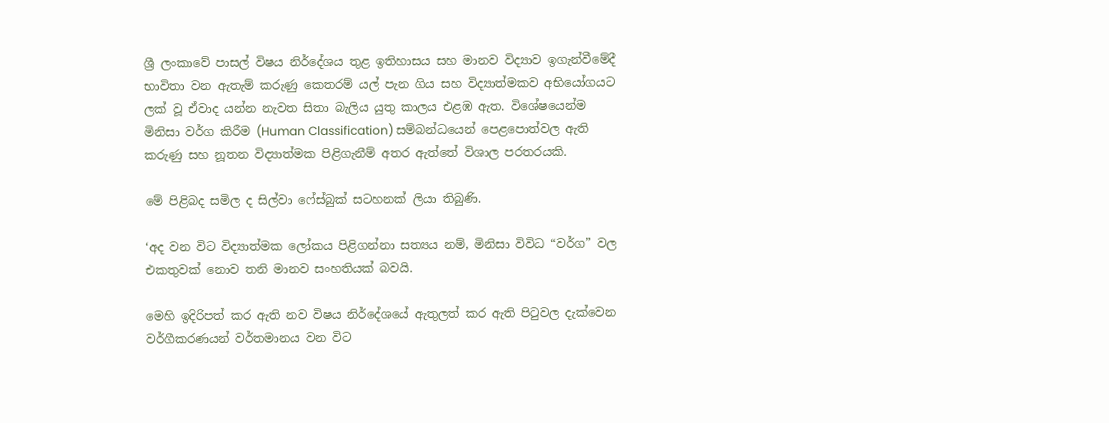ශ්‍රී ලංකාවේ පාසල් විෂය නිර්දේශය තුළ ඉතිහාසය සහ මානව විද්‍යාව ඉගැන්වීමේදී භාවිතා වන ඇතැම් කරුණු කෙතරම් යල් පැන ගිය සහ විද්‍යාත්මකව අභියෝගයට ලක් වූ ඒවාද යන්න නැවත සිතා බැලිය යුතු කාලය එළඹ ඇත. විශේෂයෙන්ම මිනිසා වර්ග කිරීම (Human Classification) සම්බන්ධයෙන් පෙළපොත්වල ඇති කරුණු සහ නූතන විද්‍යාත්මක පිළිගැනීම් අතර ඇත්තේ විශාල පරතරයකි.

මේ පිළිබද සමිල ද සිල්වා ෆේස්බුක් සටහනක් ලියා තිබුණි.

‘අද වන විට විද්‍යාත්මක ලෝකය පිළිගන්නා සත්‍යය නම්, මිනිසා විවිධ “වර්ග” වල එකතුවක් නොව තනි මානව සංහතියක් බවයි.

මෙහි ඉදිරිපත් කර ඇති නව විෂය නිර්දේශයේ ඇතුලත් කර ඇති පිටුවල දැක්වෙන වර්ගීකරණයන් වර්තමානය වන විට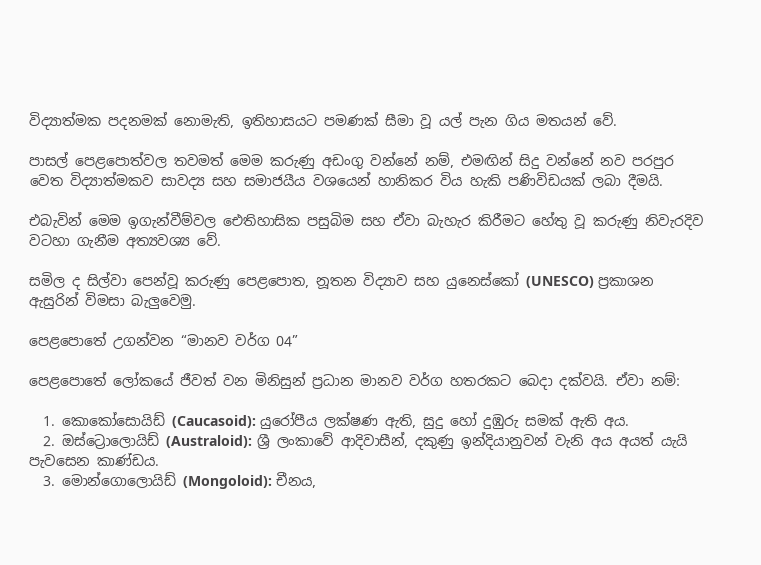විද්‍යාත්මක පදනමක් නොමැති, ඉතිහාසයට පමණක් සීමා වූ යල් පැන ගිය මතයන් වේ.

පාසල් පෙළපොත්වල තවමත් මෙම කරුණු අඩංගු වන්නේ නම්, එමඟින් සිදු වන්නේ නව පරපුර වෙත විද්‍යාත්මකව සාවද්‍ය සහ සමාජයීය වශයෙන් හානිකර විය හැකි පණිවිඩයක් ලබා දීමයි.

එබැවින් මෙම ඉගැන්වීම්වල ඓතිහාසික පසුබිම සහ ඒවා බැහැර කිරීමට හේතු වූ කරුණු නිවැරදිව වටහා ගැනීම අත්‍යවශ්‍ය වේ.

සමිල ද සිල්වා පෙන්වූ කරුණු පෙළපොත, නූතන විද්‍යාව සහ යුනෙස්කෝ (UNESCO) ප්‍රකාශන ඇසුරින් විමසා බැලුවෙමු.

පෙළපොතේ උගන්වන “මානව වර්ග 04”

පෙළපොතේ ලෝකයේ ජීවත් වන මිනිසුන් ප්‍රධාන මානව වර්ග හතරකට බෙදා දක්වයි. ඒවා නම්:

  1. කොකෝසොයිඩ් (Caucasoid): යුරෝපීය ලක්ෂණ ඇති, සුදු හෝ දුඹුරු සමක් ඇති අය.
  2. ඔස්ට්‍රොලොයිඩ් (Australoid): ශ්‍රී ලංකාවේ ආදිවාසීන්, දකුණු ඉන්දියානුවන් වැනි අය අයත් යැයි පැවසෙන කාණ්ඩය.
  3. මොන්ගොලොයිඩ් (Mongoloid): චීනය,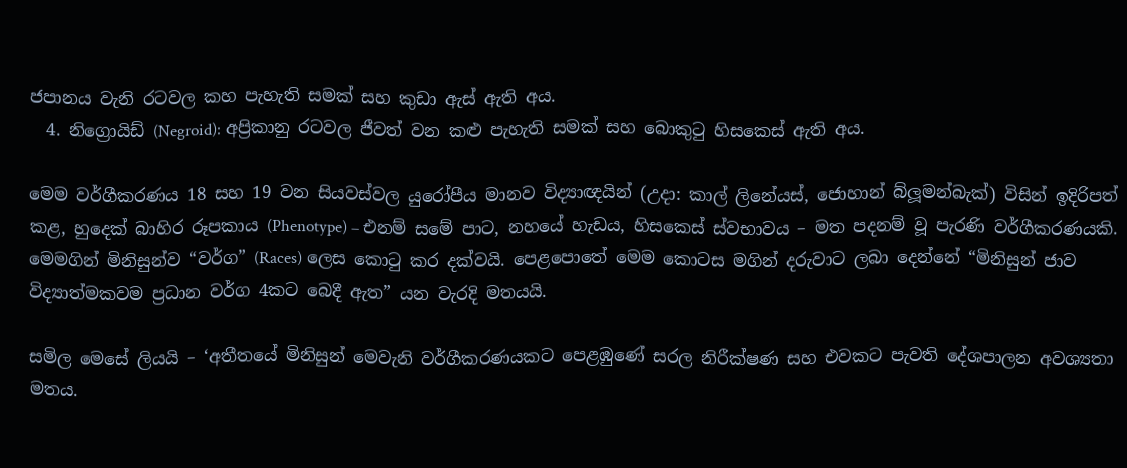ජපානය වැනි රටවල කහ පැහැති සමක් සහ කුඩා ඇස් ඇති අය.
  4. නිග්‍රොයිඩ් (Negroid): අප්‍රිකානු රටවල ජීවත් වන කළු පැහැති සමක් සහ බොකුටු හිසකෙස් ඇති අය.

මෙම වර්ගීකරණය 18 සහ 19 වන සියවස්වල යුරෝපීය මානව විද්‍යාඥයින් (උදා: කාල් ලිනේයස්, ජොහාන් බ්ලූමන්බැක්) විසින් ඉදිරිපත් කළ, හුදෙක් බාහිර රූපකාය (Phenotype) – එනම් සමේ පාට, නහයේ හැඩය, හිසකෙස් ස්වභාවය – මත පදනම් වූ පැරණි වර්ගීකරණයකි. මෙමගින් මිනිසුන්ව “වර්ග” (Races) ලෙස කොටු කර දක්වයි. පෙළපොතේ මෙම කොටස මගින් දරුවාට ලබා දෙන්නේ “මිනිසුන් ජාව විද්‍යාත්මකවම ප්‍රධාන වර්ග 4කට බෙදී ඇත” යන වැරදි මතයයි.

සමිල මෙසේ ලියයි – ‘අතීතයේ මිනිසුන් මෙවැනි වර්ගීකරණයකට පෙළඹුණේ සරල නිරීක්ෂණ සහ එවකට පැවති දේශපාලන අවශ්‍යතා මතය.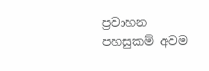ප්‍රවාහන පහසුකම් අවම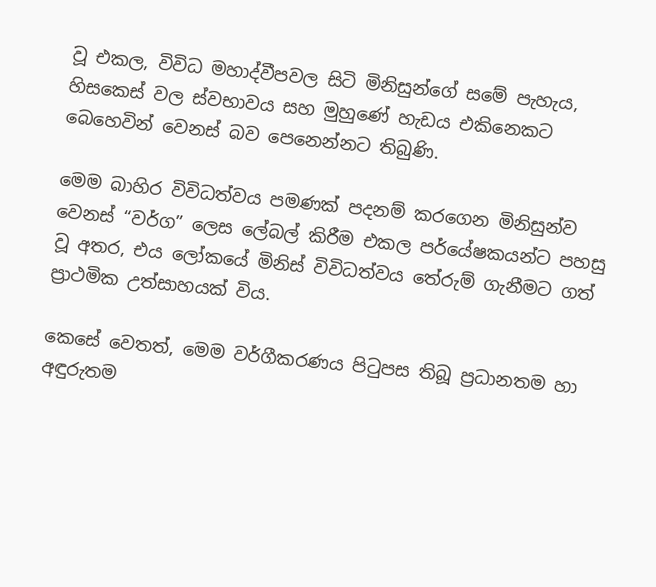වූ එකල, විවිධ මහාද්වීපවල සිටි මිනිසුන්ගේ සමේ පැහැය, හිසකෙස් වල ස්වභාවය සහ මුහුණේ හැඩය එකිනෙකට බෙහෙවින් වෙනස් බව පෙනෙන්නට තිබුණි.

මෙම බාහිර විවිධත්වය පමණක් පදනම් කරගෙන මිනිසුන්ව වෙනස් “වර්ග” ලෙස ලේබල් කිරීම එකල පර්යේෂකයන්ට පහසු වූ අතර, එය ලෝකයේ මිනිස් විවිධත්වය තේරුම් ගැනීමට ගත් ප්‍රාථමික උත්සාහයක් විය.

කෙසේ වෙතත්, මෙම වර්ගීකරණය පිටුපස තිබූ ප්‍රධානතම හා අඳුරුතම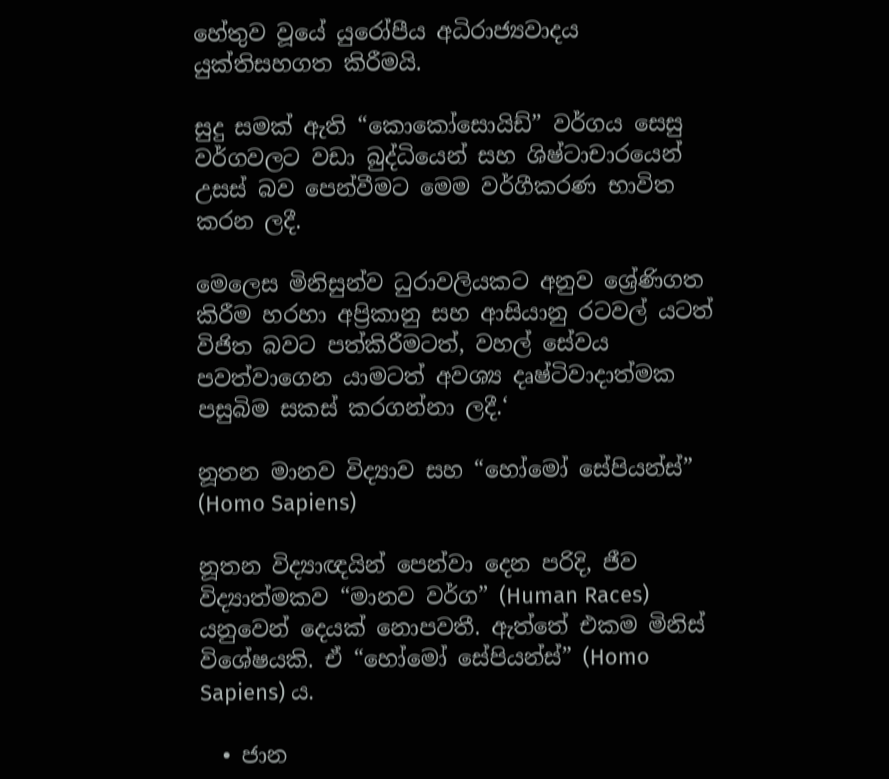හේතුව වූයේ යුරෝපීය අධිරාජ්‍යවාදය යුක්තිසහගත කිරීමයි.

සුදු සමක් ඇති “කොකෝසොයිඩ්” වර්ගය සෙසු වර්ගවලට වඩා බුද්ධියෙන් සහ ශිෂ්ටාචාරයෙන් උසස් බව පෙන්වීමට මෙම වර්ගීකරණ භාවිත කරන ලදී.

මෙලෙස මිනිසුන්ව ධුරාවලියකට අනුව ශ්‍රේණිගත කිරීම හරහා අප්‍රිකානු සහ ආසියානු රටවල් යටත් විජිත බවට පත්කිරීමටත්, වහල් සේවය පවත්වාගෙන යාමටත් අවශ්‍ය දෘෂ්ටිවාදාත්මක පසුබිම සකස් කරගන්නා ලදී.‘

නූතන මානව විද්‍යාව සහ “හෝමෝ සේපියන්ස්” (Homo Sapiens)

නූතන විද්‍යාඥයින් පෙන්වා දෙන පරිදි, ජීව විද්‍යාත්මකව “මානව වර්ග” (Human Races) යනුවෙන් දෙයක් නොපවතී. ඇත්තේ එකම මිනිස් විශේෂයකි. ඒ “හෝමෝ සේපියන්ස්” (Homo Sapiens) ය.

  • ජාන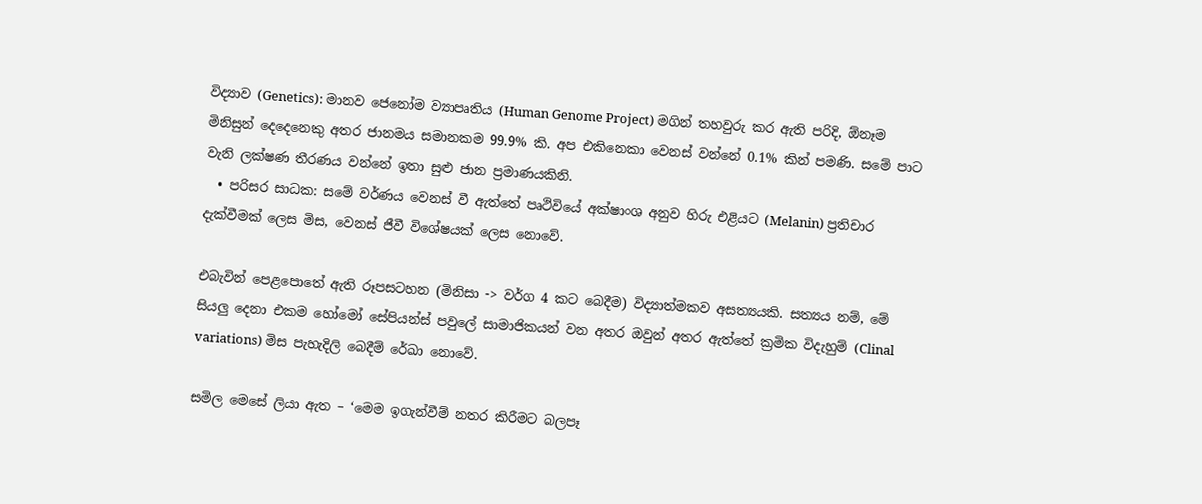විද්‍යාව (Genetics): මානව ජෙනෝම ව්‍යාපෘතිය (Human Genome Project) මගින් තහවුරු කර ඇති පරිදි, ඕනෑම මිනිසුන් දෙදෙනෙකු අතර ජානමය සමානකම 99.9% කි. අප එකිනෙකා වෙනස් වන්නේ 0.1% කින් පමණි. සමේ පාට වැනි ලක්ෂණ තීරණය වන්නේ ඉතා සුළු ජාන ප්‍රමාණයකිනි.
  • පරිසර සාධක: සමේ වර්ණය වෙනස් වී ඇත්තේ පෘථිවියේ අක්ෂාංශ අනුව හිරු එළියට (Melanin) ප්‍රතිචාර දැක්වීමක් ලෙස මිස, වෙනස් ජීවී විශේෂයක් ලෙස නොවේ.

එබැවින් පෙළපොතේ ඇති රූපසටහන (මිනිසා -> වර්ග 4 කට බෙදීම) විද්‍යාත්මකව අසත්‍යයකි. සත්‍යය නම්, මේ සියලු දෙනා එකම හෝමෝ සේපියන්ස් පවුලේ සාමාජිකයන් වන අතර ඔවුන් අතර ඇත්තේ ක්‍රමික විදැහුම් (Clinal variations) මිස පැහැදිලි බෙදීම් රේඛා නොවේ.

සමිල මෙසේ ලියා ඇත – ‘මෙම ඉගැන්වීම් නතර කිරීමට බලපෑ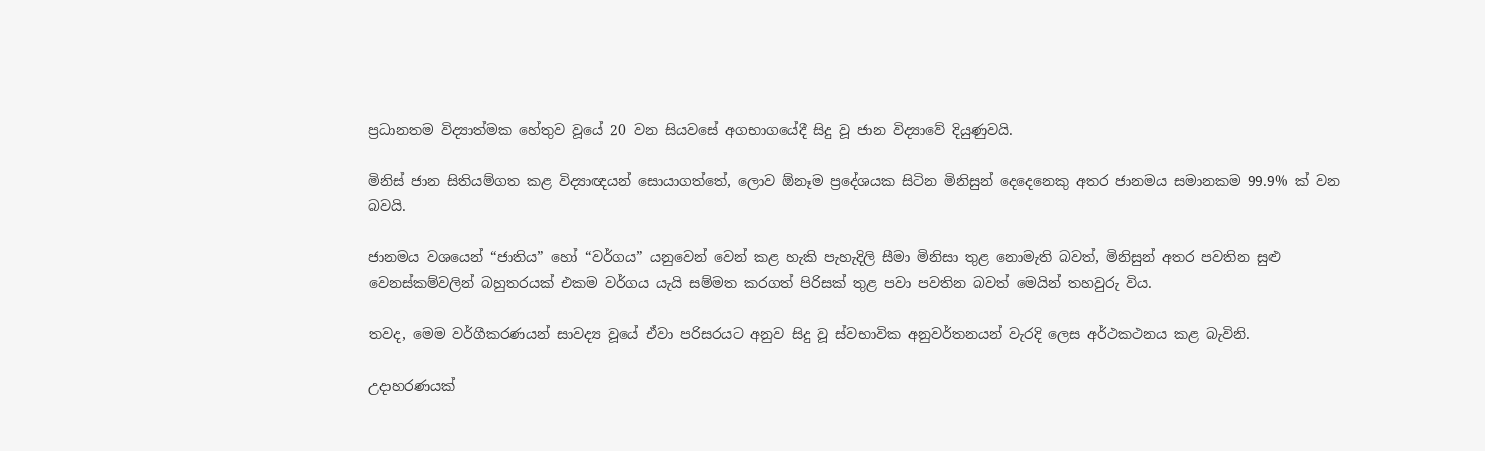ප්‍රධානතම විද්‍යාත්මක හේතුව වූයේ 20 වන සියවසේ අගභාගයේදී සිදු වූ ජාන විද්‍යාවේ දියුණුවයි.

මිනිස් ජාන සිතියම්ගත කළ විද්‍යාඥයන් සොයාගත්තේ, ලොව ඕනෑම ප්‍රදේශයක සිටින මිනිසුන් දෙදෙනෙකු අතර ජානමය සමානකම 99.9% ක් වන බවයි.

ජානමය වශයෙන් “ජාතිය” හෝ “වර්ගය” යනුවෙන් වෙන් කළ හැකි පැහැදිලි සීමා මිනිසා තුළ නොමැති බවත්, මිනිසුන් අතර පවතින සුළු වෙනස්කම්වලින් බහුතරයක් එකම වර්ගය යැයි සම්මත කරගත් පිරිසක් තුළ පවා පවතින බවත් මෙයින් තහවුරු විය.

තවද, මෙම වර්ගීකරණයන් සාවද්‍ය වූයේ ඒවා පරිසරයට අනුව සිදු වූ ස්වභාවික අනුවර්තනයන් වැරදි ලෙස අර්ථකථනය කළ බැවිනි.

උදාහරණයක්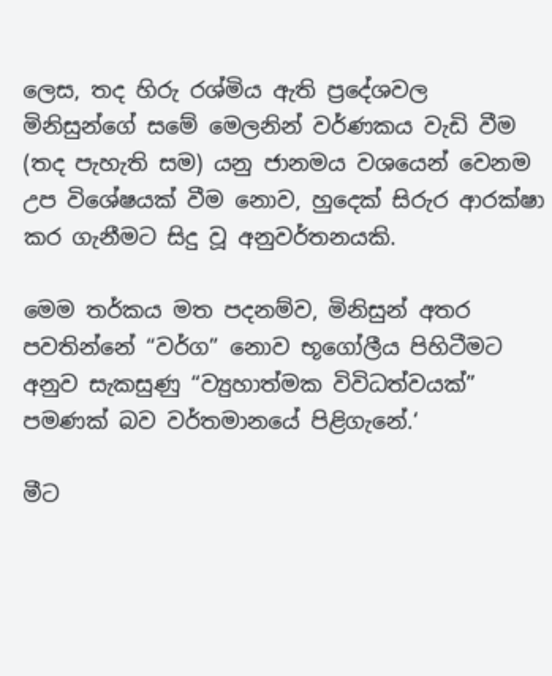ලෙස, තද හිරු රශ්මිය ඇති ප්‍රදේශවල මිනිසුන්ගේ සමේ මෙලනින් වර්ණකය වැඩි වීම (තද පැහැති සම) යනු ජානමය වශයෙන් වෙනම උප විශේෂයක් වීම නොව, හුදෙක් සිරුර ආරක්ෂා කර ගැනීමට සිදු වූ අනුවර්තනයකි.

මෙම තර්කය මත පදනම්ව, මිනිසුන් අතර පවතින්නේ “වර්ග” නොව භූගෝලීය පිහිටීමට අනුව සැකසුණු “ව්‍යුහාත්මක විවිධත්වයක්” පමණක් බව වර්තමානයේ පිළිගැනේ.‘

මීට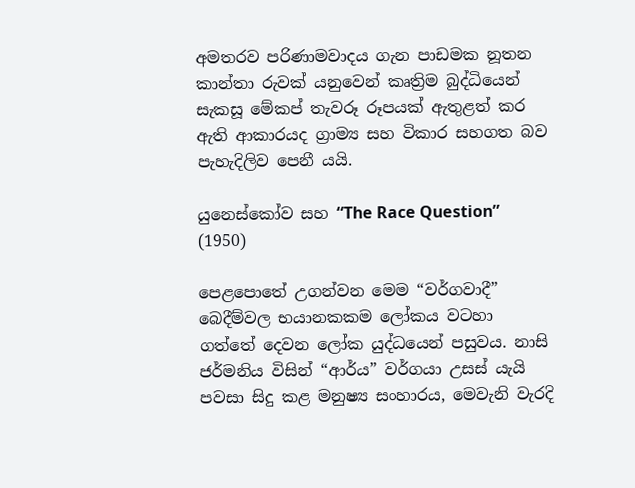අමතරව පරිණාමවාදය ගැන පාඩමක නූතන කාන්තා රුවක් යනුවෙන් කෘත්‍රිම බුද්ධියෙන් සැකසූ මේකප් තැවරූ රූපයක් ඇතුළත් කර ඇති ආකාරයද ග්‍රාම්‍ය සහ විකාර සහගත බව පැහැදිලිව පෙනී යයි.

යුනෙස්කෝව සහ “The Race Question” (1950)

පෙළපොතේ උගන්වන මෙම “වර්ගවාදී” බෙදීම්වල භයානකකම ලෝකය වටහා ගත්තේ දෙවන ලෝක යුද්ධයෙන් පසුවය. නාසි ජර්මනිය විසින් “ආර්ය” වර්ගයා උසස් යැයි පවසා සිදු කළ මනුෂ්‍ය සංහාරය, මෙවැනි වැරදි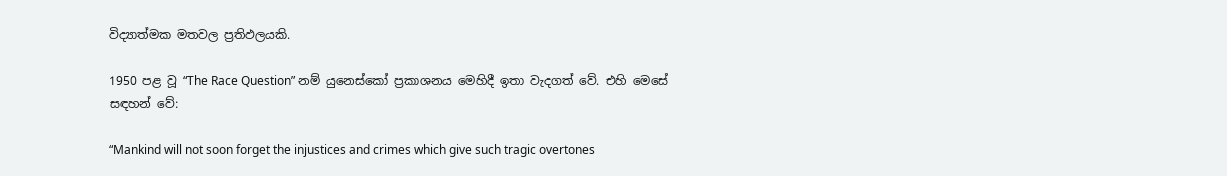විද්‍යාත්මක මතවල ප්‍රතිඵලයකි.

1950 පළ වූ “The Race Question” නම් යුනෙස්කෝ ප්‍රකාශනය මෙහිදී ඉතා වැදගත් වේ. එහි මෙසේ සඳහන් වේ:

“Mankind will not soon forget the injustices and crimes which give such tragic overtones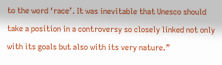to the word ‘race’. It was inevitable that Unesco should take a position in a controversy so closely linked not only with its goals but also with its very nature.”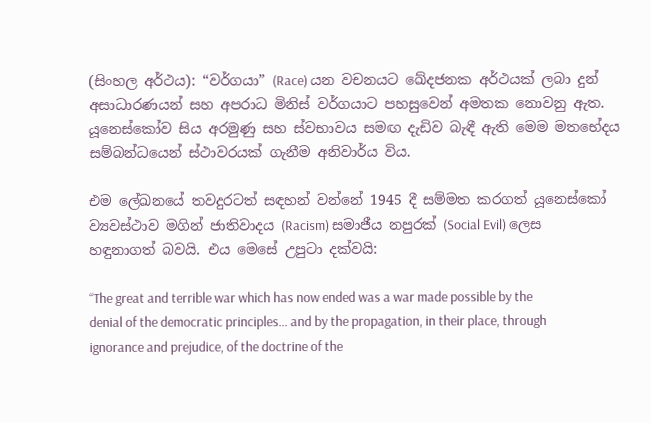(සිංහල අර්ථය): “වර්ගයා” (Race) යන වචනයට ඛේදජනක අර්ථයක් ලබා දුන් අසාධාරණයන් සහ අපරාධ මිනිස් වර්ගයාට පහසුවෙන් අමතක නොවනු ඇත. යූනෙස්කෝව සිය අරමුණු සහ ස්වභාවය සමඟ දැඩිව බැඳී ඇති මෙම මතභේදය සම්බන්ධයෙන් ස්ථාවරයක් ගැනීම අනිවාර්ය විය.

එම ලේඛනයේ තවදුරටත් සඳහන් වන්නේ 1945 දී සම්මත කරගත් යූනෙස්කෝ ව්‍යවස්ථාව මගින් ජාතිවාදය (Racism) සමාජීය නපුරක් (Social Evil) ලෙස හඳුනාගත් බවයි. එය මෙසේ උපුටා දක්වයි:

“The great and terrible war which has now ended was a war made possible by the denial of the democratic principles… and by the propagation, in their place, through ignorance and prejudice, of the doctrine of the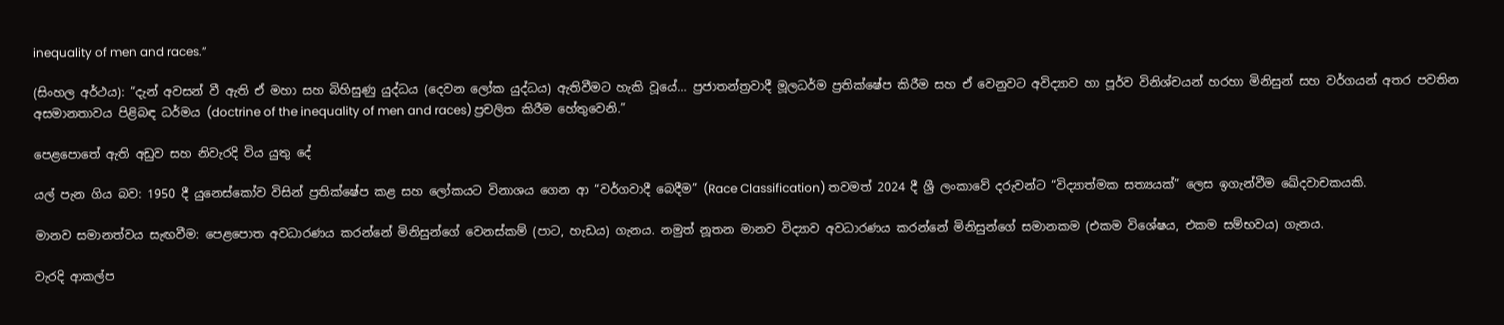inequality of men and races.”

(සිංහල අර්ථය): “දැන් අවසන් වී ඇති ඒ මහා සහ බිහිසුණු යුද්ධය (දෙවන ලෝක යුද්ධය) ඇතිවීමට හැකි වූයේ… ප්‍රජාතන්ත්‍රවාදී මූලධර්ම ප්‍රතික්ෂේප කිරීම සහ ඒ වෙනුවට අවිද්‍යාව හා පූර්ව විනිශ්චයන් හරහා මිනිසුන් සහ වර්ගයන් අතර පවතින අසමානතාවය පිළිබඳ ධර්මය (doctrine of the inequality of men and races) ප්‍රචලිත කිරීම හේතුවෙනි.”

පෙළපොතේ ඇති අඩුව සහ නිවැරදි විය යුතු දේ

යල් පැන ගිය බව: 1950 දී යුනෙස්කෝව විසින් ප්‍රතික්ෂේප කළ සහ ලෝකයට විනාශය ගෙන ආ “වර්ගවාදී බෙදීම” (Race Classification) තවමත් 2024 දී ශ්‍රී ලංකාවේ දරුවන්ට “විද්‍යාත්මක සත්‍යයක්” ලෙස ඉගැන්වීම ඛේදවාචකයකි.

මානව සමානත්වය සැඟවීම: පෙළපොත අවධාරණය කරන්නේ මිනිසුන්ගේ වෙනස්කම් (පාට, හැඩය) ගැනය. නමුත් නූතන මානව විද්‍යාව අවධාරණය කරන්නේ මිනිසුන්ගේ සමානකම (එකම විශේෂය, එකම සම්භවය) ගැනය.

වැරදි ආකල්ප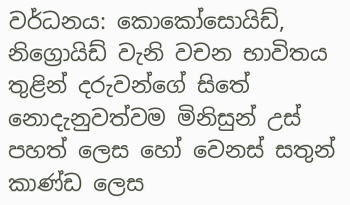වර්ධනය: කොකෝසොයිඩ්, නිග්‍රොයිඩ් වැනි වචන භාවිතය තුළින් දරුවන්ගේ සිතේ නොදැනුවත්වම මිනිසුන් උස් පහත් ලෙස හෝ වෙනස් සතුන් කාණ්ඩ ලෙස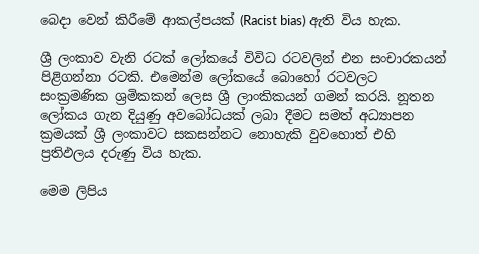බෙදා වෙන් කිරීමේ ආකල්පයක් (Racist bias) ඇති විය හැක.

ශ්‍රී ලංකාව වැනි රටක් ලෝකයේ විවිධ රටවලින් එන සංචාරකයන් පිළිගන්නා රටකි. එමෙන්ම ලෝකයේ බොහෝ රටවලට සංක්‍රමණික ශ්‍රමිකකන් ලෙස ශ්‍රී ලාංකිකයන් ගමන් කරයි. නූතන ලෝකය ගැන දියුණු අවබෝධයක් ලබා දීමට සමත් අධ්‍යාපන ක්‍රමයක් ශ්‍රී ලංකාවට සකසන්නට නොහැකි වුවහොත් එහි ප්‍රතිඵලය දරුණු විය හැක.

මෙම ලිපිය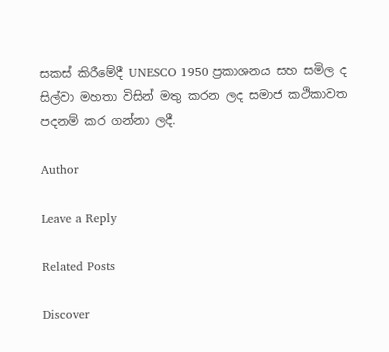සකස් කිරීමේදී UNESCO 1950 ප්‍රකාශනය සහ සමිල ද සිල්වා මහතා විසින් මතු කරන ලද සමාජ කථිකාවත පදනම් කර ගන්නා ලදී.

Author

Leave a Reply

Related Posts

Discover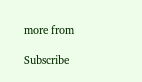more from

Subscribe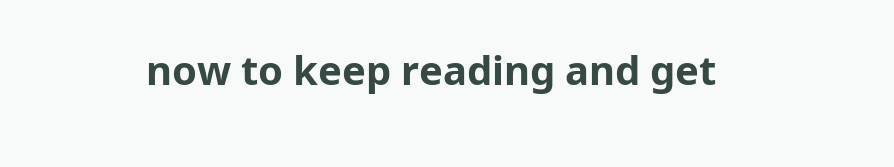now to keep reading and get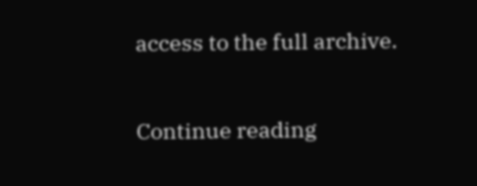access to the full archive.

Continue reading